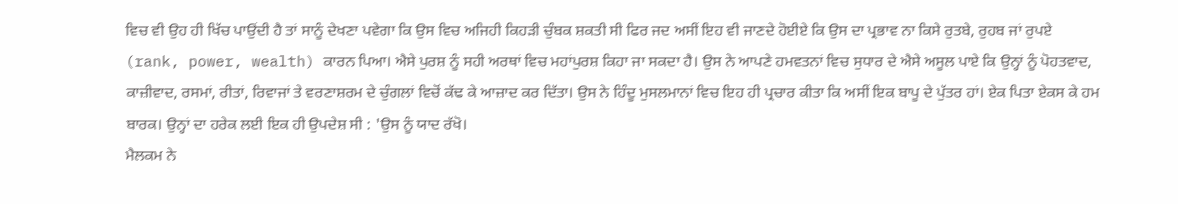ਵਿਚ ਵੀ ਉਹ ਹੀ ਖਿੱਚ ਪਾਉਂਦੀ ਹੈ ਤਾਂ ਸਾਨੂੰ ਦੇਖਣਾ ਪਵੇਗਾ ਕਿ ਉਸ ਵਿਚ ਅਜਿਹੀ ਕਿਹੜੀ ਚੁੰਬਕ ਸ਼ਕਤੀ ਸੀ ਫਿਰ ਜਦ ਅਸੀਂ ਇਹ ਵੀ ਜਾਣਦੇ ਹੋਈਏ ਕਿ ਉਸ ਦਾ ਪ੍ਰਭਾਵ ਨਾ ਕਿਸੇ ਰੁਤਬੇ, ਰੁਹਬ ਜਾਂ ਰੁਪਏ (rank, power, wealth) ਕਾਰਨ ਪਿਆ। ਐਸੇ ਪੁਰਸ਼ ਨੂੰ ਸਹੀ ਅਰਥਾਂ ਵਿਚ ਮਹਾਂਪੁਰਸ਼ ਕਿਹਾ ਜਾ ਸਕਦਾ ਹੈ। ਉਸ ਨੇ ਆਪਣੇ ਹਮਵਤਨਾਂ ਵਿਚ ਸੁਧਾਰ ਦੇ ਐਸੇ ਅਸੂਲ ਪਾਏ ਕਿ ਉਨ੍ਹਾਂ ਨੂੰ ਪੋਹਤਵਾਦ, ਕਾਜ਼ੀਵਾਦ, ਰਸਮਾਂ, ਰੀਤਾਂ, ਰਿਵਾਜਾਂ ਤੇ ਵਰਣਾਸ਼ਰਮ ਦੇ ਚੁੰਗਲਾਂ ਵਿਚੋਂ ਕੱਢ ਕੇ ਆਜ਼ਾਦ ਕਰ ਦਿੱਤਾ। ਉਸ ਨੇ ਹਿੰਦੂ ਮੁਸਲਮਾਨਾਂ ਵਿਚ ਇਹ ਹੀ ਪ੍ਰਚਾਰ ਕੀਤਾ ਕਿ ਅਸੀਂ ਇਕ ਬਾਪੂ ਦੇ ਪੁੱਤਰ ਹਾਂ। ਏਕ ਪਿਤਾ ਏਕਸ ਕੇ ਹਮ ਬਾਰਕ। ਉਨ੍ਹਾਂ ਦਾ ਹਰੇਕ ਲਈ ਇਕ ਹੀ ਉਪਦੇਸ਼ ਸੀ : 'ਉਸ ਨੂੰ ਯਾਦ ਰੱਖੋ।
ਮੈਲਕਮ ਨੇ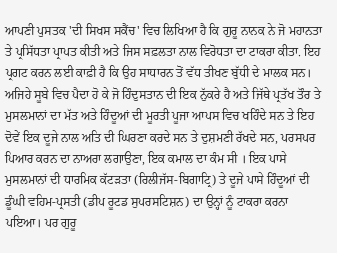ਆਪਣੀ ਪੁਸਤਕ 'ਦੀ ਸਿਖਸ ਸਕੈਂਚ' ਵਿਚ ਲਿਖਿਆ ਹੈ ਕਿ ਗੁਰੂ ਨਾਨਕ ਨੇ ਜੋ ਮਹਾਨਤਾ ਤੇ ਪ੍ਰਸਿੱਧਤਾ ਪ੍ਰਾਪਤ ਕੀਤੀ ਅਤੇ ਜਿਸ ਸਫ਼ਲਤਾ ਨਾਲ ਵਿਰੋਧਤਾ ਦਾ ਟਾਕਰਾ ਕੀਤਾ. ਇਹ ਪ੍ਰਗਟ ਕਰਨ ਲਈ ਕਾਫ਼ੀ ਹੈ ਕਿ ਉਹ ਸਾਧਾਰਨ ਤੋਂ ਵੱਧ ਤੀਖਣ ਬੁੱਧੀ ਦੇ ਮਾਲਕ ਸਨ। ਅਜਿਹੇ ਸੂਬੇ ਵਿਚ ਪੈਦਾ ਹੋ ਕੇ ਜੋ ਹਿੰਦੁਸਤਾਨ ਦੀ ਇਕ ਨੁੱਕਰੇ ਹੈ ਅਤੇ ਜਿੱਥੇ ਪ੍ਰਤੱਖ ਤੌਰ ਤੇ ਮੁਸਲਮਾਨਾਂ ਦਾ ਮੱਤ ਅਤੇ ਹਿੰਦੂਆਂ ਦੀ ਮੂਰਤੀ ਪੂਜਾ ਆਪਸ ਵਿਚ ਖਹਿੰਦੇ ਸਨ ਤੇ ਇਹ ਦੋਵੇਂ ਇਕ ਦੂਜੇ ਨਾਲ ਅਤਿ ਦੀ ਘਿਰਣਾ ਕਰਦੇ ਸਨ ਤੇ ਦੁਸ਼ਮਣੀ ਰੱਖਦੇ ਸਨ, ਪਰਸਪਰ ਪਿਆਰ ਕਰਨ ਦਾ ਨਾਅਰਾ ਲਗਾਉਣਾ, ਇਕ ਕਮਾਲ ਦਾ ਕੰਮ ਸੀ । ਇਕ ਪਾਸੇ ਮੁਸਲਮਾਨਾਂ ਦੀ ਧਾਰਮਿਕ ਕੱਟੜਤਾ (ਰਿਲੀਜੱਸ-ਬਿਗਾਟ੍ਰਿ) ਤੇ ਦੂਜੇ ਪਾਸੇ ਹਿੰਦੂਆਂ ਦੀ ਡੂੰਘੀ ਵਹਿਮ-ਪ੍ਰਸਤੀ (ਡੀਪ ਰੂਟਡ ਸੁਪਰਸਟਿਸ਼ਨ) ਦਾ ਉਨ੍ਹਾਂ ਨੂੰ ਟਾਕਰਾ ਕਰਨਾ ਪਇਆ। ਪਰ ਗੁਰੂ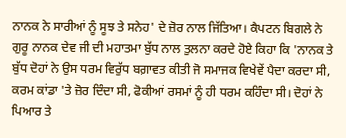ਨਾਨਕ ਨੇ ਸਾਰੀਆਂ ਨੂੰ ਸੂਝ ਤੇ ਸਨੇਹ' ਦੇ ਜ਼ੋਰ ਨਾਲ ਜਿੱਤਿਆ। ਕੈਪਟਨ ਬਿਗਲੇ ਨੇ ਗੁਰੂ ਨਾਨਕ ਦੇਵ ਜੀ ਦੀ ਮਹਾਤਮਾ ਬੁੱਧ ਨਾਲ ਤੁਲਨਾ ਕਰਦੇ ਹੋਏ ਕਿਹਾ ਕਿ 'ਨਾਨਕ ਤੇ ਬੁੱਧ ਦੋਹਾਂ ਨੇ ਉਸ ਧਰਮ ਵਿਰੁੱਧ ਬਗ਼ਾਵਤ ਕੀਤੀ ਜੋ ਸਮਾਜਕ ਵਿਖੇਵੇਂ ਪੈਦਾ ਕਰਦਾ ਸੀ, ਕਰਮ ਕਾਂਡਾ 'ਤੇ ਜ਼ੋਰ ਦਿੰਦਾ ਸੀ, ਫੋਕੀਆਂ ਰਸਮਾਂ ਨੂੰ ਹੀ ਧਰਮ ਕਹਿੰਦਾ ਸੀ। ਦੋਹਾਂ ਨੇ ਪਿਆਰ ਤੇ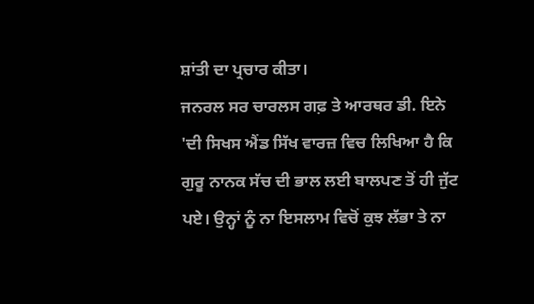ਸ਼ਾਂਤੀ ਦਾ ਪ੍ਰਚਾਰ ਕੀਤਾ।
ਜਨਰਲ ਸਰ ਚਾਰਲਸ ਗਫ਼ ਤੇ ਆਰਥਰ ਡੀ. ਇਨੇ 'ਦੀ ਸਿਖਸ ਐਂਡ ਸਿੱਖ ਵਾਰਜ਼ ਵਿਚ ਲਿਖਿਆ ਹੈ ਕਿ ਗੁਰੂ ਨਾਨਕ ਸੱਚ ਦੀ ਭਾਲ ਲਈ ਬਾਲਪਣ ਤੋਂ ਹੀ ਜੁੱਟ ਪਏ। ਉਨ੍ਹਾਂ ਨੂੰ ਨਾ ਇਸਲਾਮ ਵਿਚੋਂ ਕੁਝ ਲੱਭਾ ਤੇ ਨਾ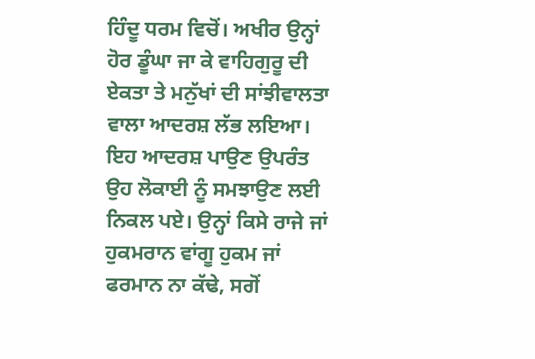ਹਿੰਦੂ ਧਰਮ ਵਿਚੋਂ। ਅਖੀਰ ਉਨ੍ਹਾਂ ਹੋਰ ਡੂੰਘਾ ਜਾ ਕੇ ਵਾਹਿਗੁਰੂ ਦੀ ਏਕਤਾ ਤੇ ਮਨੁੱਖਾਂ ਦੀ ਸਾਂਝੀਵਾਲਤਾ ਵਾਲਾ ਆਦਰਸ਼ ਲੱਭ ਲਇਆ।
ਇਹ ਆਦਰਸ਼ ਪਾਉਣ ਉਪਰੰਤ ਉਹ ਲੋਕਾਈ ਨੂੰ ਸਮਝਾਉਣ ਲਈ ਨਿਕਲ ਪਏ। ਉਨ੍ਹਾਂ ਕਿਸੇ ਰਾਜੇ ਜਾਂ ਹੁਕਮਰਾਨ ਵਾਂਗੂ ਹੁਕਮ ਜਾਂ ਫਰਮਾਨ ਨਾ ਕੱਢੇ, ਸਗੋਂ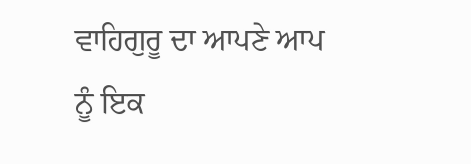ਵਾਹਿਗੁਰੂ ਦਾ ਆਪਣੇ ਆਪ ਨੂੰ ਇਕ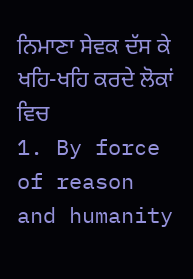ਨਿਮਾਣਾ ਸੇਵਕ ਦੱਸ ਕੇ ਖਹਿ-ਖਹਿ ਕਰਦੇ ਲੋਕਾਂ ਵਿਚ
1. By force of reason and humanity